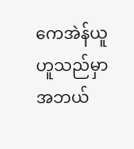ကေအဲန်ယူ ဟူသည်မှာ အဘယ်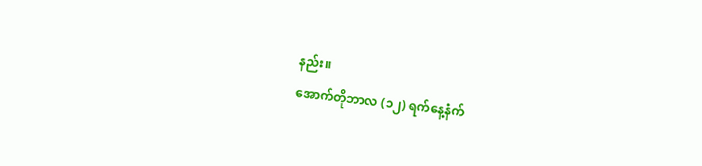နည်း။
အောက်တိုဘာလ (၁၂) ရက်နေ့နံက်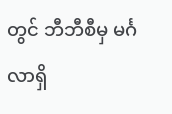တွင် ဘီဘီစီမှ မင်္ဂလာရှိ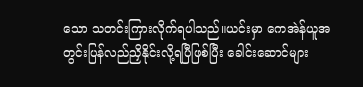သော သတင်းကြားလိုက်ရပါသည်။ယင်းမှာ ကေအဲန်ယူအတွင်းပြန်လည်ညှိနိုင်းလို့ရပြီဖြစ်ပြီး ခေါင်းဆောင်များ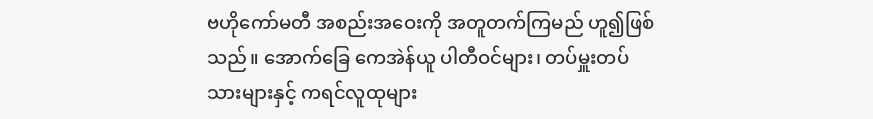ဗဟိုကော်မတီ အစည်းအဝေးကို အတူတက်ကြမည် ဟူ၍ဖြစ်သည်။ အောက်ခြေ ကေအဲန်ယူ ပါတီဝင်များ၊ တပ်မှူးတပ်သားများနှင့် ကရင်လူထုများ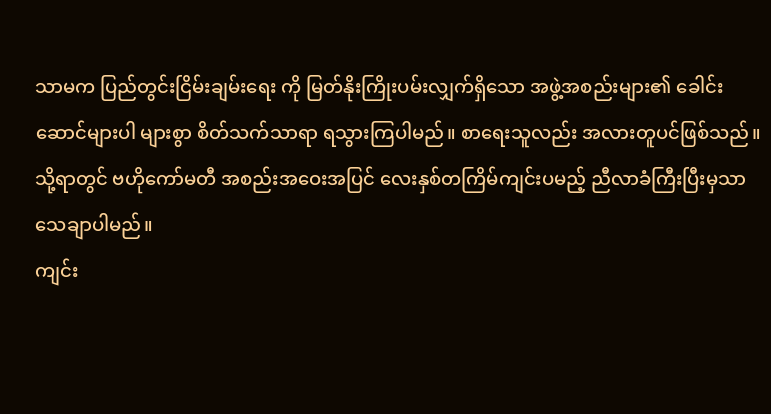သာမက ပြည်တွင်းငြိမ်းချမ်းရေး ကို မြတ်နိုးကြိုးပမ်းလျှက်ရှိသော အဖွဲ့အစည်းများ၏ ခေါင်းဆောင်များပါ များစွာ စိတ်သက်သာရာ ရသွားကြပါမည်။ စာရေးသူလည်း အလားတူပင်ဖြစ်သည်။ သို့ရာတွင် ဗဟိုကော်မတီ အစည်းအဝေးအပြင် လေးနှစ်တကြိမ်ကျင်းပမည့် ညီလာခံကြီးပြီးမှသာ သေချာပါမည်။
ကျင်း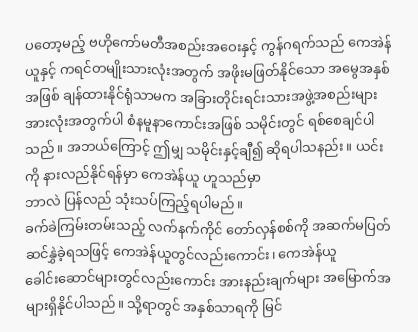ပတော့မည့် ဗဟိုကော်မတီအစည်းအဝေးနှင့် ကွန်ဂရက်သည် ကေအဲန်ယူနှင့် ကရင်တမျိုးသားလုံးအတွက် အဖိုးမဖြတ်နိုင်သော အမွေအနှစ်အဖြစ် ချန်ထားနိုင်ရုံသာမက အခြားတိုင်းရင်းသားအဖွဲ့အစည်းများ အားလုံးအတွက်ပါ စံနမူနာကောင်းအဖြစ် သမိုင်းတွင် ရစ်စေချင်ပါသည်။ အဘယ်ကြောင့် ဤမျှ သမိုင်းနှင့်ချီ၍ ဆိုရပါသနည်း။ ယင်းကို နားလည်နိုင်ရန်မှာ ကေအဲန်ယူ ဟူသည်မှာ
ဘာလဲ ပြန်လည် သုံးသပ်ကြည့်ရပါမည်။
ခက်ခဲကြမ်းတမ်းသည့် လက်နက်ကိုင် တော်လှန်စစ်ကို အဆက်မပြတ် ဆင်နွှဲခဲ့ရသဖြင့် ကေအဲန်ယူတွင်လည်းကောင်း၊ ကေအဲန်ယူ
ခေါင်းဆောင်များတွင်လည်းကောင်း အားနည်းချက်များ အမြောက်အများရှိနိုင်ပါသည်။ သို့ရာတွင် အနှစ်သာရကို မြင်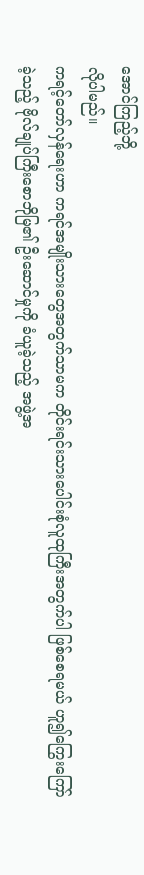အောင်ကြည့်ဘို့
လိုပါမည်။
ကရင့်တော်လှန်ရေးဟာ ကရင်အမျိုးသားတွေအတွက်သာမက တိုင်းရင်းသားပေါင်းစုံလူထုကြီးအတွက်ပါ ဖြစ်စေရမယ် ဟူ၍ကြွေးကြော်
ခဲ့သည့် ဗိုလ်ချုပ်ကြီးစောဘိုမြ၏ ဦးဆောင်မှုကို ခံယူခဲ့သည့် အဖွဲ့အ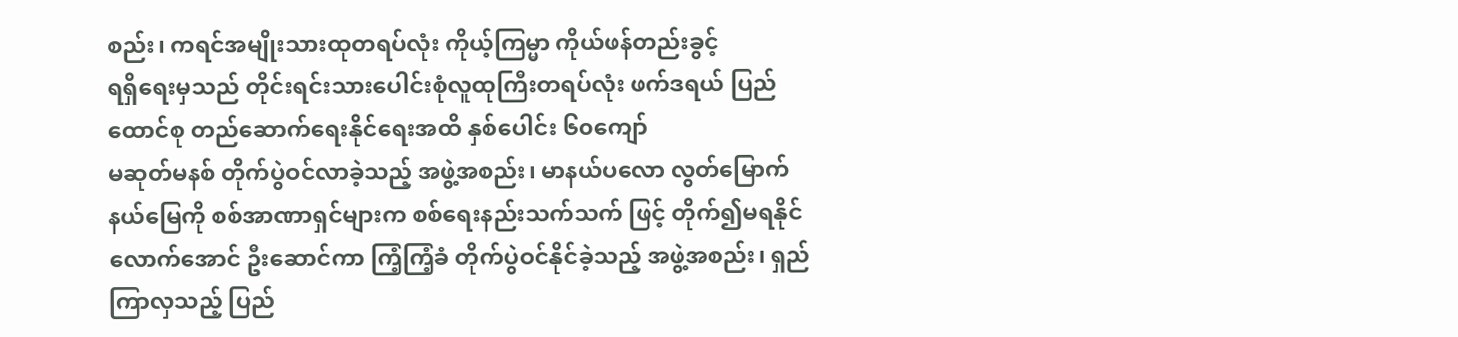စည်း၊ ကရင်အမျိုးသားထုတရပ်လုံး ကိုယ့်ကြမ္မာ ကိုယ်ဖန်တည်းခွင့်
ရရှိရေးမှသည် တိုင်းရင်းသားပေါင်းစုံလူထုကြီးတရပ်လုံး ဖက်ဒရယ် ပြည်ထောင်စု တည်ဆောက်ရေးနိုင်ရေးအထိ နှစ်ပေါင်း ၆၀ကျော်
မဆုတ်မနစ် တိုက်ပွဲဝင်လာခဲ့သည့် အဖွဲ့အစည်း၊ မာနယ်ပလော လွတ်မြောက်နယ်မြေကို စစ်အာဏာရှင်များက စစ်ရေးနည်းသက်သက် ဖြင့် တိုက်၍မရနိုင်လောက်အောင် ဦးဆောင်ကာ ကြံ့ကြံ့ခံ တိုက်ပွဲဝင်နိုင်ခဲ့သည့် အဖွဲ့အစည်း၊ ရှည်ကြာလှသည့် ပြည်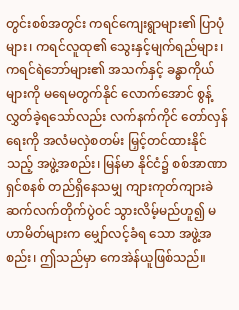တွင်းစစ်အတွင်း ကရင်ကျေးရွာများ၏ ပြာပုံများ၊ ကရင်လူထု၏ သွေးနှင့်မျက်ရည်များ၊ ကရင်ရဲဘော်များ၏ အသက်နှင့် ခန္ဓာကိုယ်များကို မရေမတွက်နိုင် လောက်အောင် စွန့်လွှတ်ခဲ့ရသော်လည်း လက်နက်ကိုင် တော်လှန်ရေးကို အလံမလှဲစတမ်း မြှင့်တင်ထားနိုင်သည့် အဖွဲ့အစည်း၊ မြန်မာ နိုင်ငံ၌ စစ်အာဏာရှင်စနစ် တည်ရှိနေသမျှ ကျားကုတ်ကျားခဲ ဆက်လက်တိုက်ပွဲဝင် သွားလိမ့်မည်ဟူ၍ မဟာမိတ်များက မျှော်လင့်ခံရ သော အဖွဲ့အစည်း၊ ဤသည်မှာ ကေအဲန်ယူဖြစ်သည်။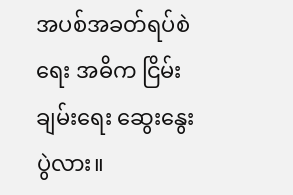အပစ်အခတ်ရပ်စဲရေး အဓိက ငြိမ်းချမ်းရေး ဆွေးနွေးပွဲလား။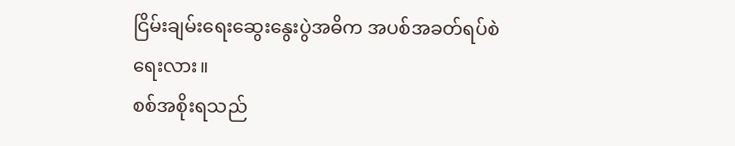ငြိမ်းချမ်းရေးဆွေးနွေးပွဲအဓိက အပစ်အခတ်ရပ်စဲရေးလား။
စစ်အစိုးရသည်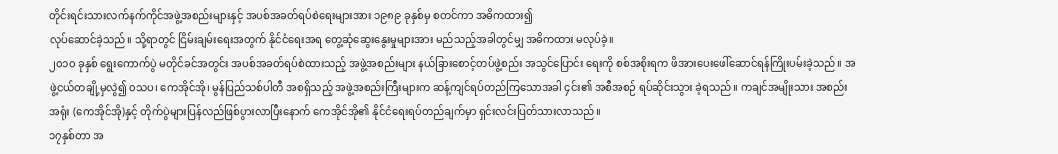တိုင်းရင်းသားလက်နက်ကိုင်အဖွဲ့အစည်းများနှင့် အပစ်အခတ်ရပ်စဲရေးများအား ၁၉၈၉ ခုနှစ်မှ စတင်ကာ အဓိကထား၍
လုပ်ဆောင်ခဲ့သည်။ သို့ရာတွင် ငြိမ်းချမ်းရေးအတွက် နိုင်ငံရေးအရ တွေ့ဆုံဆွေးနွေးမှုများအား မည်သည့်အခါတွင်မျှ အဓိကထား မလုပ်ခဲ့။
၂၀၁၀ ခုနှစ် ရွေးကောက်ပွဲ မတိုင်ခင်အတွင်း အပစ်အခတ်ရပ်စဲထားသည့် အဖွဲ့အစည်းများ နယ်ခြားစောင့်တပ်ဖွဲ့စည်း အသွင်ပြောင်း ရေးကို စစ်အစိုးရက ဖိအားပေးဖေါ်ဆောင်ရန်ကြိုးပမ်းခဲ့သည်။ အဖွဲ့ငယ်တချို့မှလွဲ၍ ၀သပ၊ ကေအိုင်အို၊ မွန်ပြည်သစ်ပါတီ အစရှိသည့် အဖွဲ့အစည်းကြီးများက ဆန့်ကျင်ရပ်တည်ကြသောအခါ ၄င်း၏ အစီအစဉ် ရပ်ဆိုင်းသွား ခဲ့ရသည်။ ကချင်အမျိုးသား အစည်းအရုံး (ကေအိုင်အို)နှင့် တိုက်ပွဲများပြန်လည်ဖြစ်ပွားလာပြီးနောက် ကေအိုင်အို၏ နိုင်ငံရေးရပ်တည်ချက်မှာ ရှင်းလင်းပြတ်သားလာသည်။
၁၇နှစ်တာ အ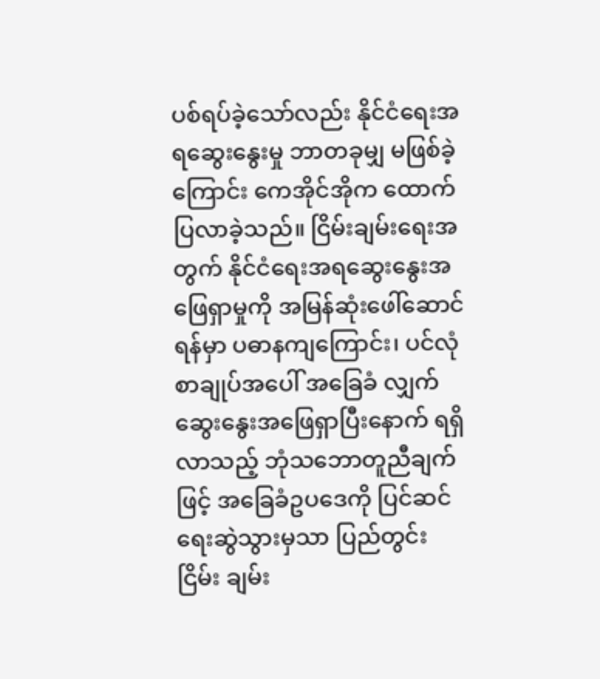ပစ်ရပ်ခဲ့သော်လည်း နိုင်ငံရေးအရဆွေးနွေးမှု ဘာတခုမျှ မဖြစ်ခဲ့ကြောင်း ကေအိုင်အိုက ထောက် ပြလာခဲ့သည်။ ငြိမ်းချမ်းရေးအတွက် နိုင်ငံရေးအရဆွေးနွေးအဖြေရှာမှုကို အမြန်ဆုံးဖေါ်ဆောင်ရန်မှာ ပဓာနကျကြောင်း၊ ပင်လုံစာချုပ်အပေါ် အခြေခံ လျှက် ဆွေးနွေးအဖြေရှာပြီးနောက် ရရှိလာသည့် ဘုံသဘောတူညီချက်ဖြင့် အခြေခံဥပဒေကို ပြင်ဆင်ရေးဆွဲသွားမှသာ ပြည်တွင်းငြိမ်း ချမ်း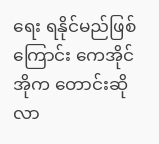ရေး ရနိုင်မည်ဖြစ်ကြောင်း ကေအိုင်အိုက တောင်းဆိုလာ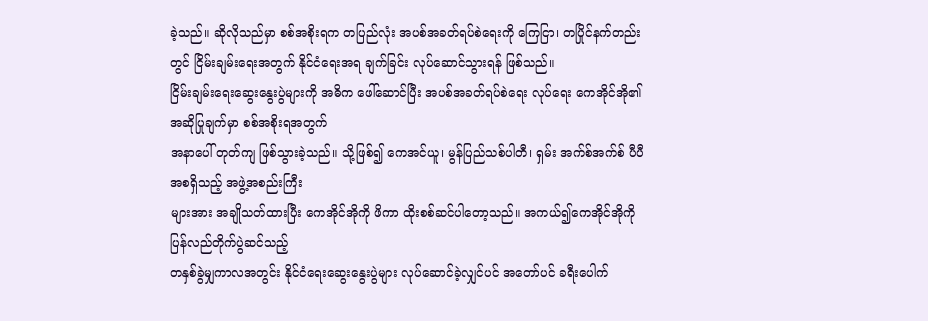ခဲ့သည်။ ဆိုလိုသည်မှာ စစ်အစိုးရက တပြည်လုံး အပစ်အခတ်ရပ်စဲရေးကို ကြေငြာ၊ တပြိုင်နက်တည်းတွင် ငြိမ်းချမ်းရေးအတွက် နိုင်ငံရေးအရ ချက်ခြင်း လုပ်ဆောင်သွားရန် ဖြစ်သည်။
ငြိမ်းချမ်းရေးဆွေးနွေးပွဲများကို အဓိက ဖေါ်ဆောင်ပြီး အပစ်အခတ်ရပ်စဲရေး လုပ်ရေး ကေအိုင်အို၏ အဆိုပြုချက်မှာ စစ်အစိုးရအတွက်
အနာပေါ် တုတ်ကျ ဖြစ်သွားခဲ့သည်။ သို့ဖြစ်၍ ကေအင်ယူ၊ မွန်ပြည်သစ်ပါတီ၊ ရှမ်း အက်စ်အက်စ် ပီပီ အစရှိသည့် အဖွဲ့အစည်းကြီး
များအား အချိုသတ်ထားပြီး ကေအိုင်အိုကို ဖိကာ ထိုးစစ်ဆင်ပါတော့သည်။ အကယ်၍ကေအိုင်အိုကို ပြန်လည်တိုက်ပွဲဆင်သည့်
တနှစ်ခွဲမျှကာလအတွင်း နိုင်ငံရေးဆွေးနွေးပွဲများ လုပ်ဆောင်ခဲ့လျှင်ပင် အတော်ပင် ခရီးပေါက်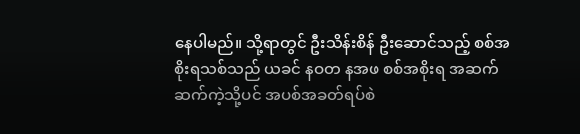နေပါမည်။ သို့ရာတွင် ဦးသိန်းစိန် ဦးဆောင်သည့် စစ်အစိုးရသစ်သည် ယခင် နဝတ နအဖ စစ်အစိုးရ အဆက်ဆက်ကဲ့သို့ပင် အပစ်အခတ်ရပ်စဲ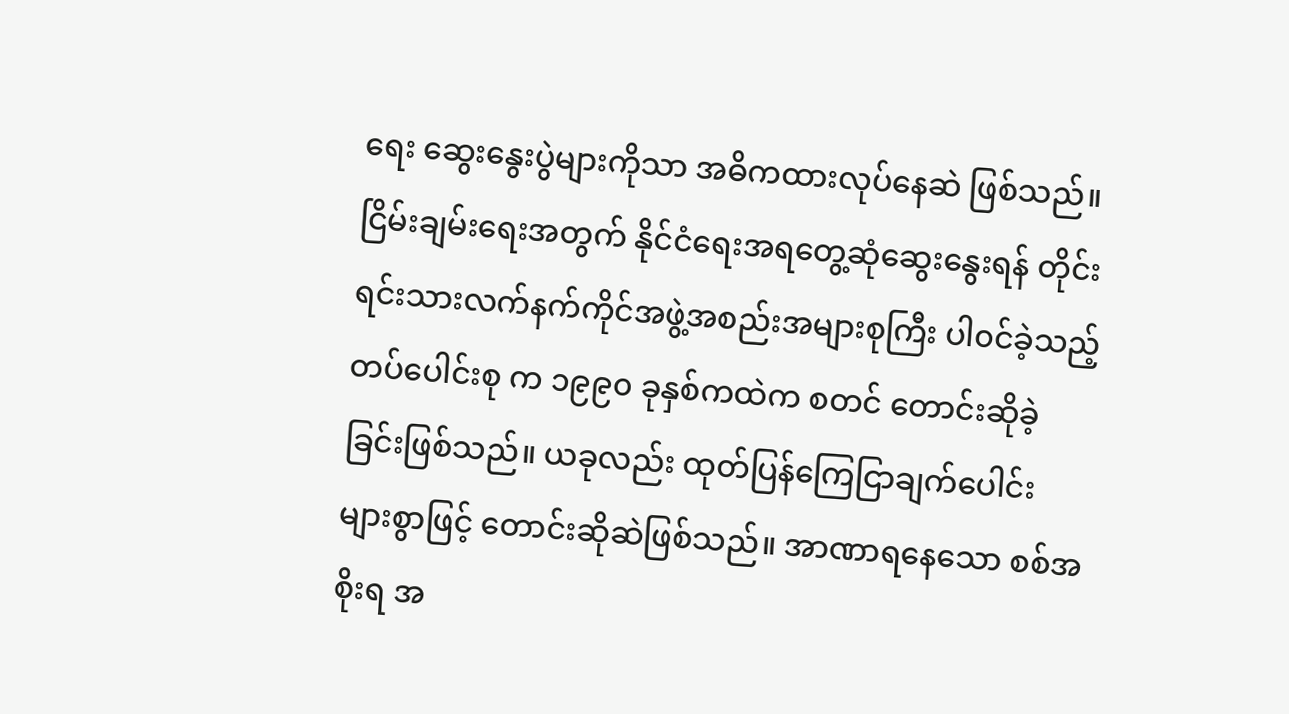ရေး ဆွေးနွေးပွဲများကိုသာ အဓိကထားလုပ်နေဆဲ ဖြစ်သည်။
ငြိမ်းချမ်းရေးအတွက် နိုင်ငံရေးအရတွေ့ဆုံဆွေးနွေးရန် တိုင်းရင်းသားလက်နက်ကိုင်အဖွဲ့အစည်းအများစုကြီး ပါ၀င်ခဲ့သည့် တပ်ပေါင်းစု က ၁၉၉၀ ခုနှစ်ကထဲက စတင် တောင်းဆိုခဲ့ခြင်းဖြစ်သည်။ ယခုလည်း ထုတ်ပြန်ကြေငြာချက်ပေါင်း များစွာဖြင့် တောင်းဆိုဆဲဖြစ်သည်။ အာဏာရနေသော စစ်အစိုးရ အ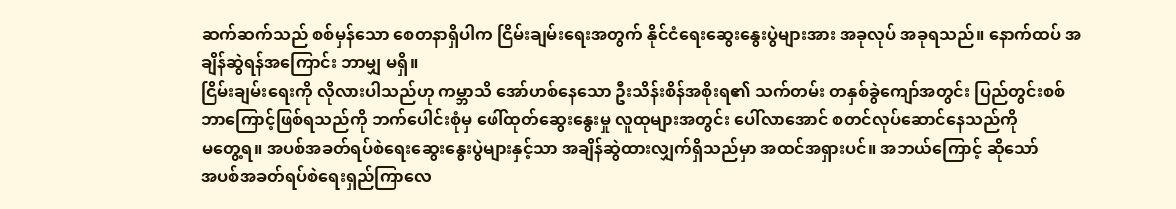ဆက်ဆက်သည် စစ်မှန်သော စေတနာရှိပါက ငြိမ်းချမ်းရေးအတွက် နိုင်ငံရေးဆွေးနွေးပွဲများအား အခုလုပ် အခုရသည်။ နောက်ထပ် အချိန်ဆွဲရန်အကြောင်း ဘာမျှ မရှိ။
ငြိမ်းချမ်းရေးကို လိုလားပါသည်ဟု ကမ္ဘာသိ အော်ဟစ်နေသော ဦးသိန်းစိန်အစိုးရ၏ သက်တမ်း တနှစ်ခွဲကျော်အတွင်း ပြည်တွင်းစစ်
ဘာကြောင့်ဖြစ်ရသည်ကို ဘက်ပေါင်းစုံမှ ဖေါ်ထုတ်ဆွေးနွေးမှု လူထုများအတွင်း ပေါ်လာအောင် စတင်လုပ်ဆောင်နေသည်ကို
မတွေ့ရ။ အပစ်အခတ်ရပ်စဲရေးဆွေးနွေးပွဲများနှင့်သာ အချိန်ဆွဲထားလျှက်ရှိသည်မှာ အထင်အရှားပင်။ အဘယ်ကြောင့် ဆိုသော်
အပစ်အခတ်ရပ်စဲရေးရှည်ကြာလေ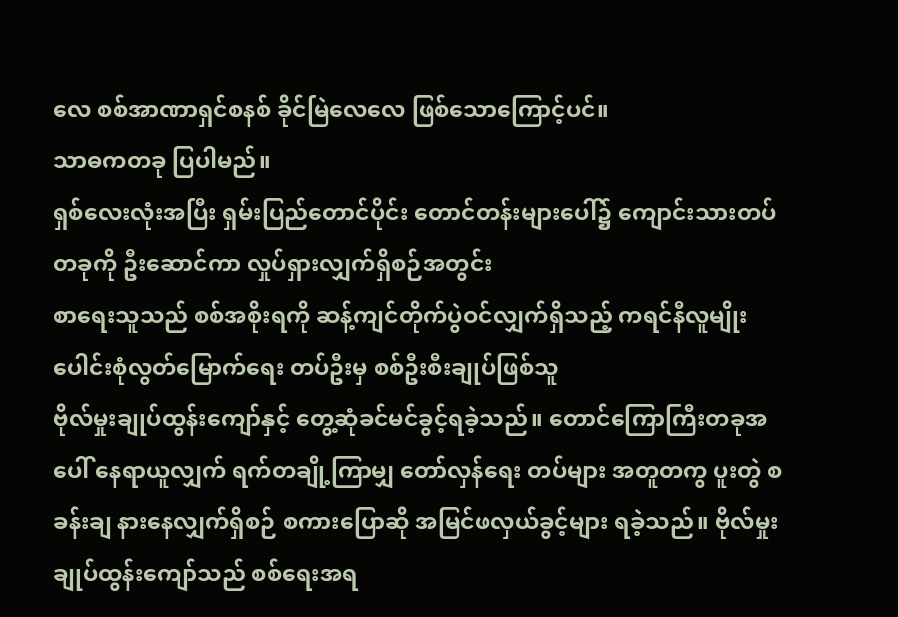လေ စစ်အာဏာရှင်စနစ် ခိုင်မြဲလေလေ ဖြစ်သောကြောင့်ပင်။
သာဓကတခု ပြပါမည်။
ရှစ်လေးလုံးအပြီး ရှမ်းပြည်တောင်ပိုင်း တောင်တန်းများပေါ်၌ ကျောင်းသားတပ်တခုကို ဦးဆောင်ကာ လှုပ်ရှားလျှက်ရှိစဉ်အတွင်း
စာရေးသူသည် စစ်အစိုးရကို ဆန့်ကျင်တိုက်ပွဲဝင်လျှက်ရှိသည့် ကရင်နီလူမျိုးပေါင်းစုံလွတ်မြောက်ရေး တပ်ဦးမှ စစ်ဦးစီးချုပ်ဖြစ်သူ
ဗိုလ်မှုးချုပ်ထွန်းကျော်နှင့် တွေ့ဆုံခင်မင်ခွင့်ရခဲ့သည်။ တောင်ကြောကြီးတခုအပေါ် နေရာယူလျှက် ရက်တချို့ကြာမျှ တော်လှန်ရေး တပ်များ အတူတကွ ပူးတွဲ စခန်းချ နားနေလျှက်ရှိစဉ် စကားပြောဆို အမြင်ဖလှယ်ခွင့်များ ရခဲ့သည်။ ဗိုလ်မှုးချုပ်ထွန်းကျော်သည် စစ်ရေးအရ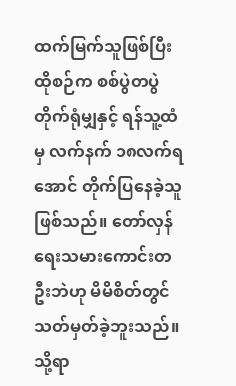ထက်မြက်သူဖြစ်ပြီး ထိုစဉ်က စစ်ပွဲတပွဲ တိုက်ရုံမျှနှင့် ရန်သူ့ထံမှ လက်နက် ၁၈လက်ရအောင် တိုက်ပြနေခဲ့သူဖြစ်သည်။ တော်လှန်ရေးသမားကောင်းတဦးဘဲဟု မိမိစိတ်တွင် သတ်မှတ်ခဲ့ဘူးသည်။
သို့ရာ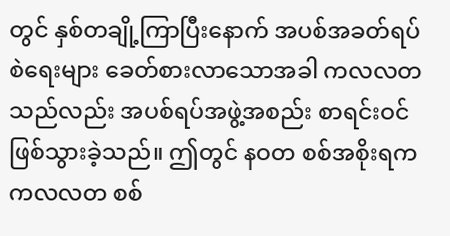တွင် နှစ်တချို့ကြာပြီးနောက် အပစ်အခတ်ရပ်စဲရေးများ ခေတ်စားလာသောအခါ ကလလတ သည်လည်း အပစ်ရပ်အဖွဲ့အစည်း စာရင်းဝင်ဖြစ်သွားခဲ့သည်။ ဤတွင် နဝတ စစ်အစိုးရက ကလလတ စစ်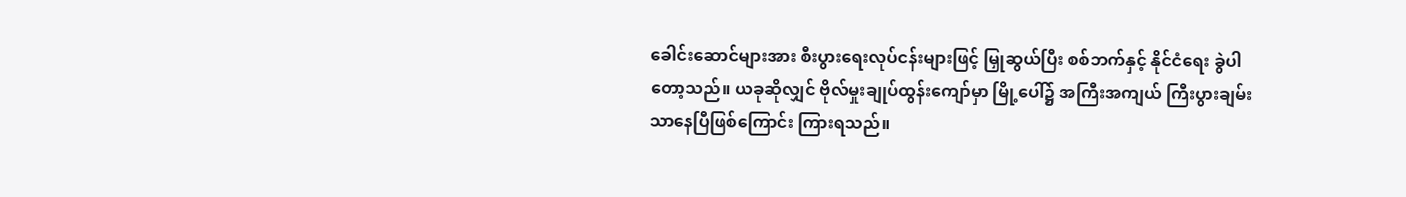ခေါင်းဆောင်များအား စီးပွားရေးလုပ်ငန်းများဖြင့် မြှုဆွယ်ပြီး စစ်ဘက်နှင့် နိုင်ငံရေး ခွဲပါတော့သည်။ ယခုဆိုလျှင် ဗိုလ်မှုးချုပ်ထွန်းကျော်မှာ မြို့ပေါ်၌ အကြီးအကျယ် ကြီးပွားချမ်းသာနေပြီဖြစ်ကြောင်း ကြားရသည်။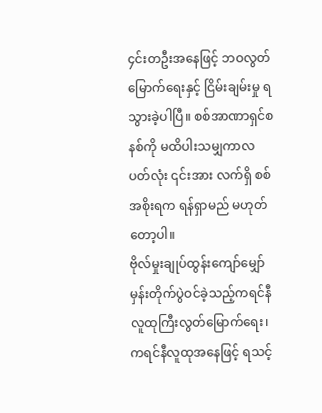၄င်းတဦးအနေဖြင့် ဘဝလွတ်မြောက်ရေးနှင့် ငြိမ်းချမ်းမှု ရသွားခဲ့ပါပြီ။ စစ်အာဏာရှင်စနစ်ကို မထိပါးသမျှကာလပတ်လုံး ၎င်းအား လက်ရှိ စစ်အစိုးရက ရန်ရှာမည် မဟုတ်တော့ပါ။
ဗိုလ်မှုးချုပ်ထွန်းကျော်မျှော်မှန်းတိုက်ပွဲဝင်ခဲ့သည့်ကရင်နီ လူထုကြီးလွတ်မြောက်ရေး၊ ကရင်နီလူထုအနေဖြင့် ရသင့်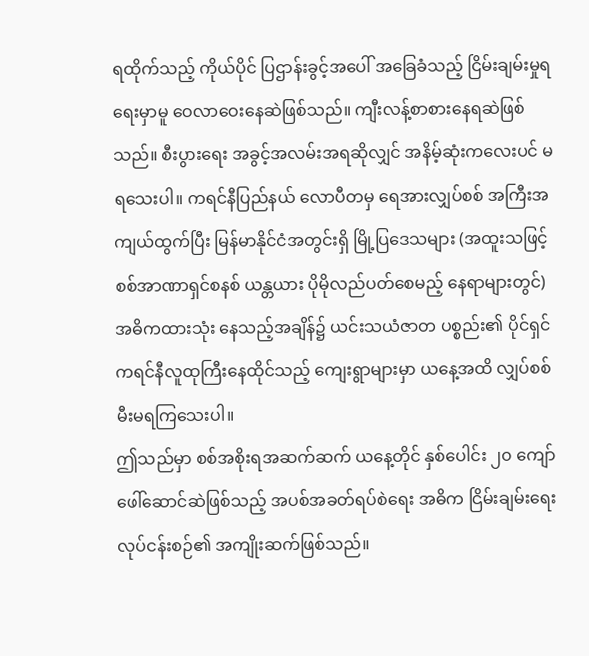ရထိုက်သည့် ကိုယ်ပိုင် ပြဌာန်းခွင့်အပေါ် အခြေခံသည့် ငြိမ်းချမ်းမှုရရေးမှာမူ ဝေလာဝေးနေဆဲဖြစ်သည်။ ကျီးလန့်စာစားနေရဆဲဖြစ်သည်။ စီးပွားရေး အခွင့်အလမ်းအရဆိုလျှင် အနိမ့်ဆုံးကလေးပင် မရသေးပါ။ ကရင်နီပြည်နယ် လောပီတမှ ရေအားလျှပ်စစ် အကြီးအကျယ်ထွက်ပြီး မြန်မာနိုင်ငံအတွင်းရှိ မြို့ပြဒေသများ (အထူးသဖြင့် စစ်အာဏာရှင်စနစ် ယန္တယား ပိုမိုလည်ပတ်စေမည့် နေရာများတွင်) အဓိကထားသုံး နေသည့်အချိန်၌ ယင်းသယံဇာတ ပစ္စည်း၏ ပိုင်ရှင် ကရင်နီလူထုကြီးနေထိုင်သည့် ကျေးရွာများမှာ ယနေ့အထိ လျှပ်စစ်မီးမရကြသေးပါ။
ဤသည်မှာ စစ်အစိုးရအဆက်ဆက် ယနေ့တိုင် နှစ်ပေါင်း ၂၀ ကျော် ဖေါ်ဆောင်ဆဲဖြစ်သည့် အပစ်အခတ်ရပ်စဲရေး အဓိက ငြိမ်းချမ်းရေး လုပ်ငန်းစဉ်၏ အကျိုးဆက်ဖြစ်သည်။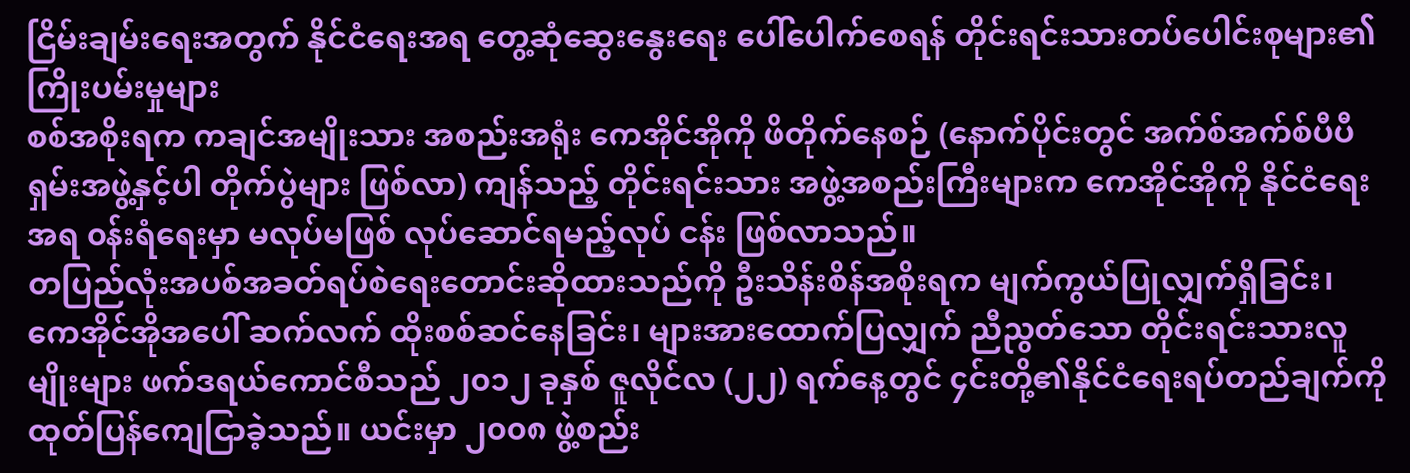ငြိမ်းချမ်းရေးအတွက် နိုင်ငံရေးအရ တွေ့ဆုံဆွေးနွေးရေး ပေါ်ပေါက်စေရန် တိုင်းရင်းသားတပ်ပေါင်းစုများ၏ ကြိုးပမ်းမှုများ
စစ်အစိုးရက ကချင်အမျိုးသား အစည်းအရုံး ကေအိုင်အိုကို ဖိတိုက်နေစဉ် (နောက်ပိုင်းတွင် အက်စ်အက်စ်ပီပီ ရှမ်းအဖွဲ့နှင့်ပါ တိုက်ပွဲများ ဖြစ်လာ) ကျန်သည့် တိုင်းရင်းသား အဖွဲ့အစည်းကြီးများက ကေအိုင်အိုကို နိုင်ငံရေးအရ ၀န်းရံရေးမှာ မလုပ်မဖြစ် လုပ်ဆောင်ရမည့်လုပ် ငန်း ဖြစ်လာသည်။
တပြည်လုံးအပစ်အခတ်ရပ်စဲရေးတောင်းဆိုထားသည်ကို ဦးသိန်းစိန်အစိုးရက မျက်ကွယ်ပြုလျှက်ရှိခြင်း၊ ကေအိုင်အိုအပေါ် ဆက်လက် ထိုးစစ်ဆင်နေခြင်း၊ များအားထောက်ပြလျှက် ညီညွတ်သော တိုင်းရင်းသားလူမျိုးများ ဖက်ဒရယ်ကောင်စီသည် ၂၀၁၂ ခုနှစ် ဇူလိုင်လ (၂၂) ရက်နေ့တွင် ၄င်းတို့၏နိုင်ငံရေးရပ်တည်ချက်ကို ထုတ်ပြန်ကျေငြာခဲ့သည်။ ယင်းမှာ ၂၀၀၈ ဖွဲ့စည်း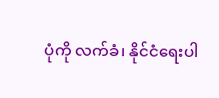ပုံကို လက်ခံ၊ နိုင်ငံရေးပါ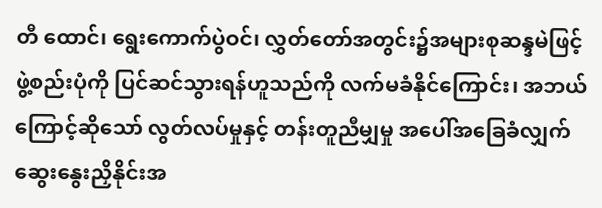တီ ထောင်၊ ရွေးကောက်ပွဲဝင်၊ လွှတ်တော်အတွင်း၌အများစုဆန္ဒမဲဖြင့် ဖွဲ့စည်းပုံကို ပြင်ဆင်သွားရန်ဟူသည်ကို လက်မခံနိုင်ကြောင်း၊ အဘယ်ကြောင့်ဆိုသော် လွတ်လပ်မှုနှင့် တန်းတူညီမျှမှု အပေါ်အခြေခံလျှက် ဆွေးနွေးညှိနိုင်းအ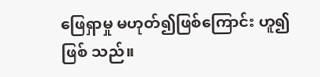ဖြေရှာမှု မဟုတ်၍ဖြစ်ကြောင်း ဟူ၍ဖြစ် သည်။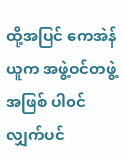ထို့အပြင် ကေအဲန်ယူက အဖွဲ့ဝင်တဖွဲ့အဖြစ် ပါ၀င်လျှက်ပင်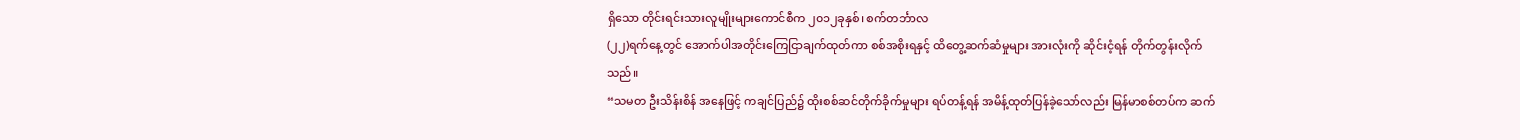ရှိသော တိုင်းရင်းသားလူမျိုးများကောင်စီက ၂၀၁၂ခုနှစ်၊ စက်တင်္ဘာလ
(၂၂)ရက်နေ့တွင် အောက်ပါအတိုင်းကြေငြာချက်ထုတ်ကာ စစ်အစိုးရနှင့် ထိတွေ့ဆက်ဆံမှုများ အားလုံးကို ဆိုင်းငံ့ရန် တိုက်တွန်းလိုက် သည်။
“သမတ ဦးသိန်းစိန် အနေဖြင့် ကချင်ပြည်၌ ထိုးစစ်ဆင်တိုက်ခိုက်မှုများ ရပ်တန့်ရန် အမိန့်ထုတ်ပြန်ခဲ့သော်လည်း မြန်မာစစ်တပ်က ဆက်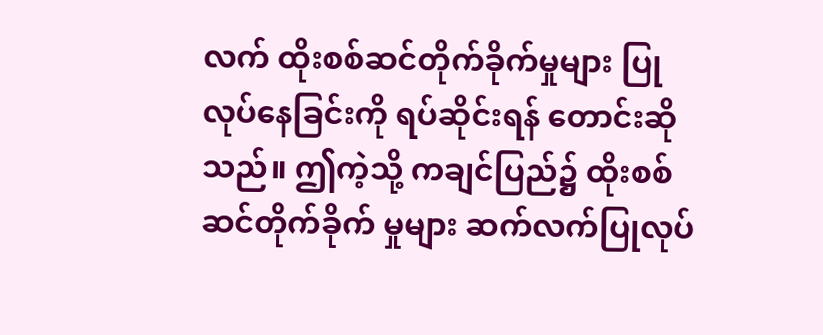လက် ထိုးစစ်ဆင်တိုက်ခိုက်မှုများ ပြုလုပ်နေခြင်းကို ရပ်ဆိုင်းရန် တောင်းဆိုသည်။ ဤကဲ့သို့ ကချင်ပြည်၌ ထိုးစစ်ဆင်တိုက်ခိုက် မှုများ ဆက်လက်ပြုလုပ်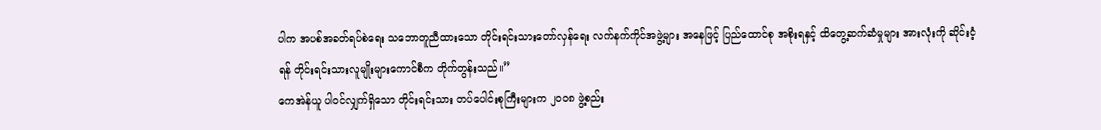ပါက အပစ်အခတ်ရပ်စဲရေး သဘောတူညီထားသော တိုင်းရင်းသားတော်လှန်ရေး လက်နက်ကိုင်အဖွဲ့များ အနေဖြင့် ပြည်ထောင်စု အစိုးရနှင့် ထိတွေ့ဆက်ဆံမှုများ အားလုံးကို ဆိုင်းငံ့ရန် တိုင်းရင်းသားလူမျိုးများကောင်စီက တိုက်တွန်းသည်။”
ကေအဲန်ယူ ပါ၀င်လျှက်ရှိသော တိုင်းရင်းသား တပ်ပေါင်းစုကြီးများက ၂၀၀၈ ဖွဲ့စည်း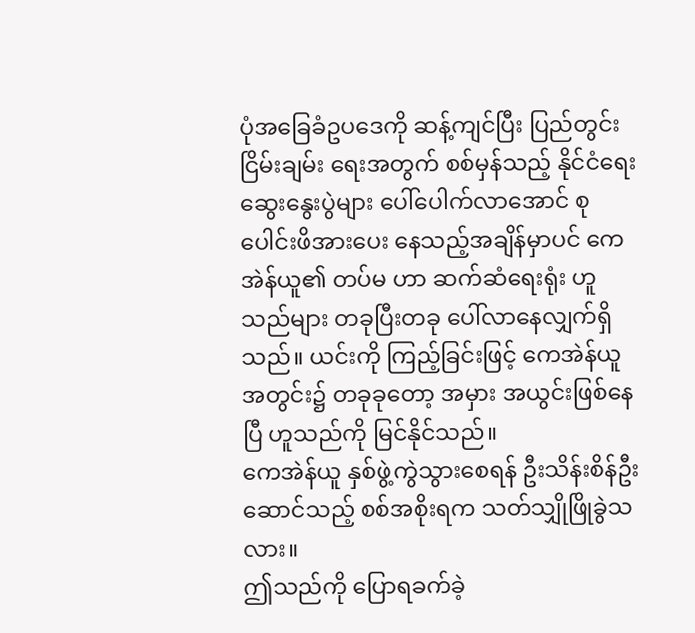ပုံအခြေခံဥပဒေကို ဆန့်ကျင်ပြီး ပြည်တွင်းငြိမ်းချမ်း ရေးအတွက် စစ်မှန်သည့် နိုင်ငံရေးဆွေးနွေးပွဲများ ပေါ်ပေါက်လာအောင် စုပေါင်းဖိအားပေး နေသည့်အချိန်မှာပင် ကေအဲန်ယူ၏ တပ်မ ဟာ ဆက်ဆံရေးရုံး ဟူသည်များ တခုပြီးတခု ပေါ်လာနေလျှက်ရှိသည်။ ယင်းကို ကြည့်ခြင်းဖြင့် ကေအဲန်ယူအတွင်း၌ တခုခုတော့ အမှား အယွင်းဖြစ်နေပြီ ဟူသည်ကို မြင်နိုင်သည်။
ကေအဲန်ယူ နှစ်ဖွဲ့ကွဲသွားစေရန် ဦးသိန်းစိန်ဦးဆောင်သည့် စစ်အစိုးရက သတ်သျှိုဖြိုခွဲသလား။
ဤသည်ကို ပြောရခက်ခဲ့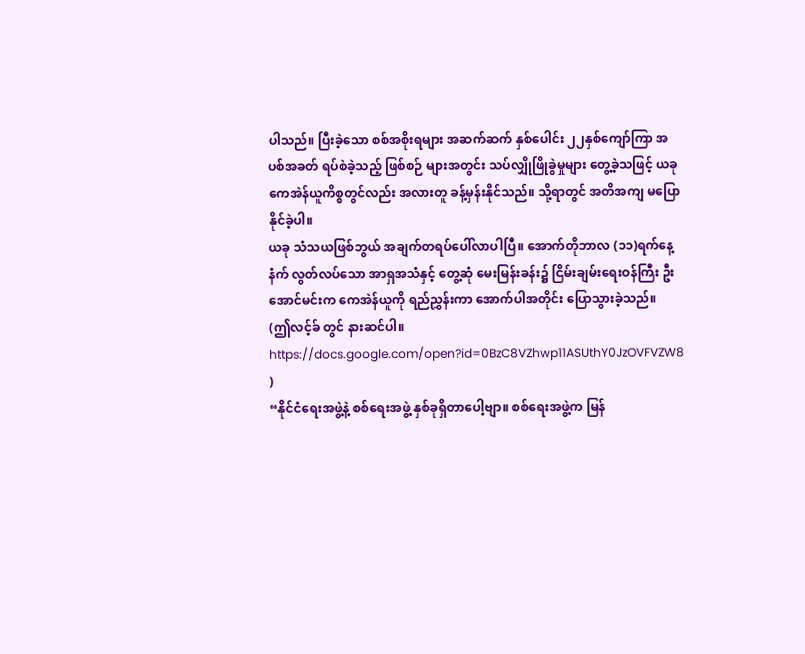ပါသည်။ ပြီးခဲ့သော စစ်အစိုးရများ အဆက်ဆက် နှစ်ပေါင်း ၂၂နှစ်ကျော်ကြာ အပစ်အခတ် ရပ်စဲခဲ့သည့် ဖြစ်စဉ် များအတွင်း သပ်လျှိုဖြိုခွဲမှုများ တွေ့ခဲ့သဖြင့် ယခု ကေအဲန်ယူကိစ္စတွင်လည်း အလားတူ ခန့်မှန်းနိုင်သည်။ သို့ရာတွင် အတိအကျ မပြောနိုင်ခဲ့ပါ။
ယခု သံသယဖြစ်ဘွယ် အချက်တရပ်ပေါ်လာပါပြီ။ အောက်တိုဘာလ (၁၁)ရက်နေ့နံက် လွတ်လပ်သော အာရှအသံနှင့် တွေ့ဆုံ မေးမြန်းခန်း၌ ငြိမ်းချမ်းရေးဝန်ကြီး ဦးအောင်မင်းက ကေအဲန်ယူကို ရည်ညွှန်းကာ အောက်ပါအတိုင်း ပြောသွားခဲ့သည်။
(ဤလင့်ခ် တွင် နားဆင်ပါ။ https://docs.google.com/open?id=0BzC8VZhwp11ASUthY0JzOVFVZW8 )
“နိုင်ငံရေးအဖွဲ့နဲ့ စစ်ရေးအဖွဲ့ နှစ်ခုရှိတာပေါ့ဗျာ။ စစ်ရေးအဖွဲ့က မြန်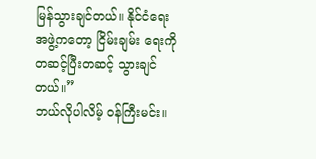မြန်သွားချင်တယ်။ နိုင်ငံရေးအဖွဲ့ကတော့ ငြိမ်းချမ်း ရေးကို တဆင့်ပြီးတဆင့် သွားချင်တယ်။”
ဘယ်လိုပါလိမ့် ၀န်ကြီးမင်း။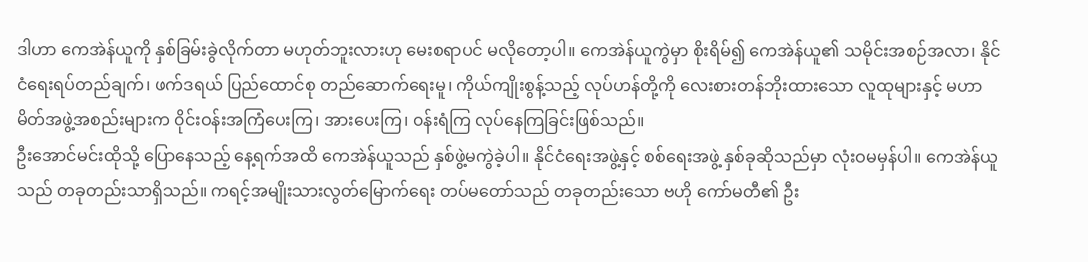ဒါဟာ ကေအဲန်ယူကို နှစ်ခြမ်းခွဲလိုက်တာ မဟုတ်ဘူးလားဟု မေးစရာပင် မလိုတော့ပါ။ ကေအဲန်ယူကွဲမှာ စိုးရိမ်၍ ကေအဲန်ယူ၏ သမိုင်းအစဉ်အလာ၊ နိုင်ငံရေးရပ်တည်ချက်၊ ဖက်ဒရယ် ပြည်ထောင်စု တည်ဆောက်ရေးမူ၊ ကိုယ်ကျိုးစွန့်သည့် လုပ်ဟန်တို့ကို လေးစားတန်ဘိုးထားသော လူထုများနှင့် မဟာမိတ်အဖွဲ့အစည်းများက ၀ိုင်းဝန်းအကြံပေးကြ၊ အားပေးကြ၊ ၀န်းရံကြ လုပ်နေကြခြင်းဖြစ်သည်။
ဦးအောင်မင်းထိုသို့ ပြောနေသည့် နေ့ရက်အထိ ကေအဲန်ယူသည် နှစ်ဖွဲ့မကွဲခဲ့ပါ။ နိုင်ငံရေးအဖွဲ့နှင့် စစ်ရေးအဖွဲ့ နှစ်ခုဆိုသည်မှာ လုံးဝမမှန်ပါ။ ကေအဲန်ယူသည် တခုတည်းသာရှိသည်။ ကရင့်အမျိုးသားလွတ်မြောက်ရေး တပ်မတော်သည် တခုတည်းသော ဗဟို ကော်မတီ၏ ဦး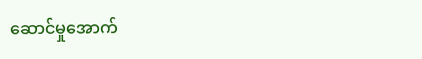ဆောင်မှုအောက်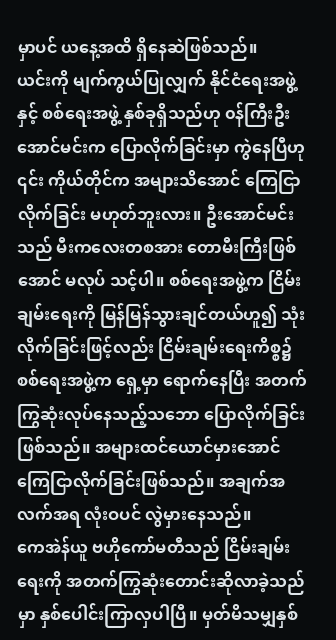မှာပင် ယနေ့အထိ ရှိနေဆဲဖြစ်သည်။
ယင်းကို မျက်ကွယ်ပြုလျှက် နိုင်ငံရေးအဖွဲ့နှင့် စစ်ရေးအဖွဲ့ နှစ်ခုရှိသည်ဟု ၀န်ကြီးဦးအောင်မင်းက ပြောလိုက်ခြင်းမှာ ကွဲနေပြီဟု ၎င်း ကိုယ်တိုင်က အများသိအောင် ကြေငြာလိုက်ခြင်း မဟုတ်ဘူးလား။ ဦးအောင်မင်းသည် မီးကလေးတစအား တောမီးကြီးဖြစ်အောင် မလုပ် သင့်ပါ။ စစ်ရေးအဖွဲ့က ငြိမ်းချမ်းရေးကို မြန်မြန်သွားချင်တယ်ဟူ၍ သုံးလိုက်ခြင်းဖြင့်လည်း ငြိမ်းချမ်းရေးကိစ္စ၌ စစ်ရေးအဖွဲ့က ရှေ့မှာ ရောက်နေပြီး အတက်ကြွဆုံးလုပ်နေသည့်သဘော ပြောလိုက်ခြင်းဖြစ်သည်။ အများထင်ယောင်မှားအောင် ကြေငြာလိုက်ခြင်းဖြစ်သည်။ အချက်အလက်အရ လုံးဝပင် လွဲမှားနေသည်။
ကေအဲန်ယူ ဗဟိုကော်မတီသည် ငြိမ်းချမ်းရေးကို အတက်ကြွဆုံးတောင်းဆိုလာခဲ့သည်မှာ နှစ်ပေါင်းကြာလှပါပြီ။ မှတ်မိသမျှနှစ်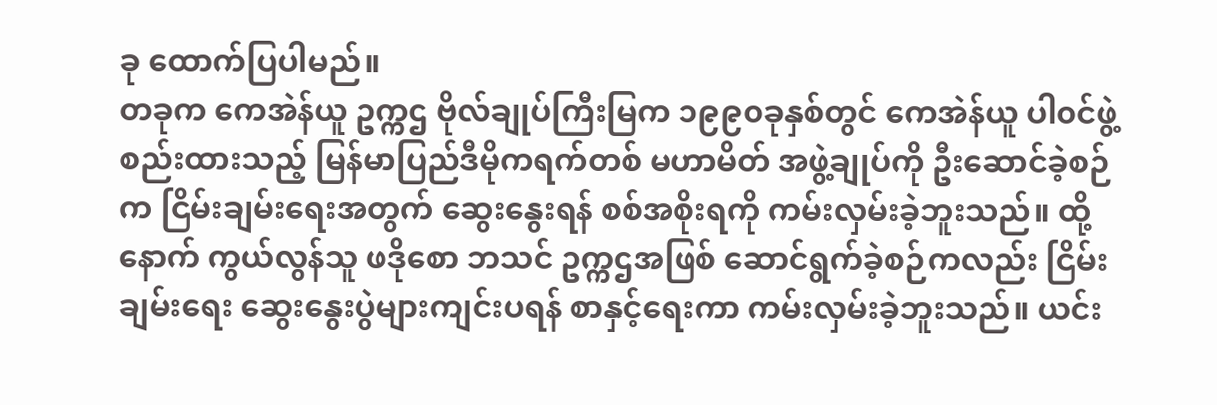ခု ထောက်ပြပါမည်။
တခုက ကေအဲန်ယူ ဥက္ကဌ ဗိုလ်ချုပ်ကြီးမြက ၁၉၉၀ခုနှစ်တွင် ကေအဲန်ယူ ပါ၀င်ဖွဲ့စည်းထားသည့် မြန်မာပြည်ဒီမိုကရက်တစ် မဟာမိတ် အဖွဲ့ချုပ်ကို ဦးဆောင်ခဲ့စဉ်က ငြိမ်းချမ်းရေးအတွက် ဆွေးနွေးရန် စစ်အစိုးရကို ကမ်းလှမ်းခဲ့ဘူးသည်။ ထို့နောက် ကွယ်လွန်သူ ဖဒိုစော ဘသင် ဥက္ကဌအဖြစ် ဆောင်ရွက်ခဲ့စဉ်ကလည်း ငြိမ်းချမ်းရေး ဆွေးနွေးပွဲများကျင်းပရန် စာနှင့်ရေးကာ ကမ်းလှမ်းခဲ့ဘူးသည်။ ယင်း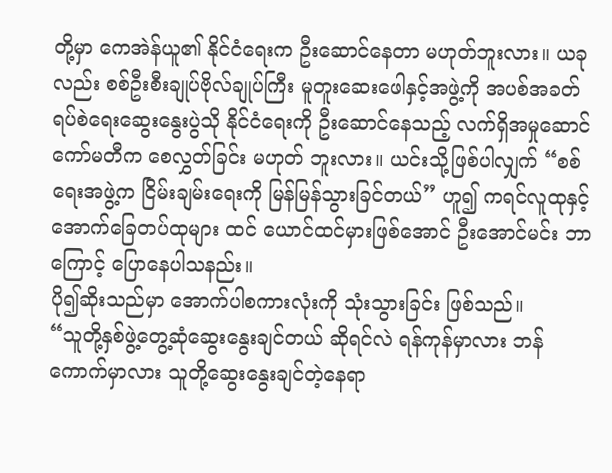တို့မှာ ကေအဲန်ယူ၏ နိုင်ငံရေးက ဦးဆောင်နေတာ မဟုတ်ဘူးလား။ ယခုလည်း စစ်ဦးစီးချုပ်ဗိုလ်ချုပ်ကြီး မူတူးဆေးဖေါနှင့်အဖွဲ့ကို အပစ်အခတ် ရပ်စဲရေးဆွေးနွေးပွဲသို နိုင်ငံရေးကို ဦးဆောင်နေသည့် လက်ရှိအမှုဆောင်ကော်မတီက စေလွှတ်ခြင်း မဟုတ် ဘူးလား။ ယင်းသို့ဖြစ်ပါလျှက် “စစ်ရေးအဖွဲ့က ငြိမ်းချမ်းရေးကို မြန်မြန်သွားခြင်တယ်” ဟူ၍ ကရင်လူထုနှင့် အောက်ခြေတပ်ထုများ ထင် ယောင်ထင်မှားဖြစ်အောင် ဦးအောင်မင်း ဘာကြောင့် ပြောနေပါသနည်း။
ပို၍ဆိုးသည်မှာ အောက်ပါစကားလုံးကို သုံးသွားခြင်း ဖြစ်သည်။
“သူတို့နှစ်ဖွဲ့တွေ့ဆုံဆွေးနွေးချင်တယ် ဆိုရင်လဲ ရန်ကုန်မှာလား ဘန်ကောက်မှာလား သူတို့ဆွေးနွေးချင်တဲ့နေရာ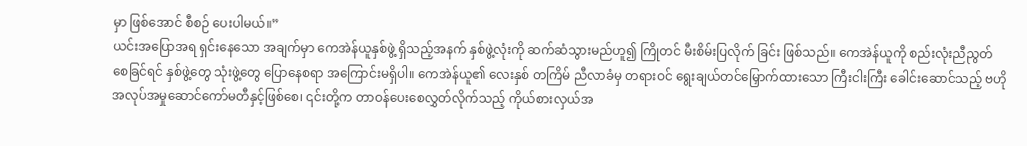မှာ ဖြစ်အောင် စီစဉ် ပေးပါမယ်။”
ယင်းအပြောအရ ရှင်းနေသော အချက်မှာ ကေအဲန်ယူနှစ်ဖွဲ့ ရှိသည့်အနက် နှစ်ဖွဲ့လုံးကို ဆက်ဆံသွားမည်ဟူ၍ ကြိုတင် မီးစိမ်းပြလိုက် ခြင်း ဖြစ်သည်။ ကေအဲန်ယူကို စည်းလုံးညီညွတ်စေခြင်ရင် နှစ်ဖွဲ့တွေ သုံးဖွဲ့တွေ ပြောနေစရာ အကြောင်းမရှိပါ။ ကေအဲန်ယူ၏ လေးနှစ် တကြိမ် ညီလာခံမှ တရားဝင် ရွေးချယ်တင်မြှောက်ထားသော ကြီးငါးကြီး ခေါင်းဆောင်သည့် ဗဟိုအလုပ်အမှုဆောင်ကော်မတီနှင့်ဖြစ်စေ၊ ၎င်းတို့က တာဝန်ပေးစေလွှတ်လိုက်သည့် ကိုယ်စားလှယ်အ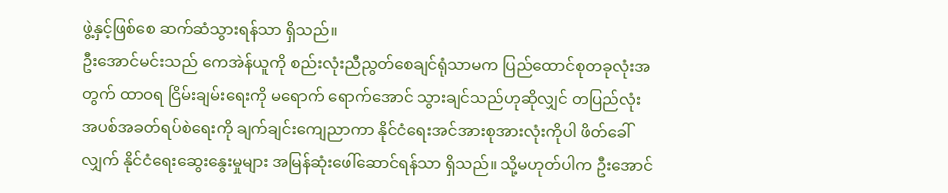ဖွဲ့နှင့်ဖြစ်စေ ဆက်ဆံသွားရန်သာ ရှိသည်။
ဦးအောင်မင်းသည် ကေအဲန်ယူကို စည်းလုံးညီညွတ်စေချင်ရုံသာမက ပြည်ထောင်စုတခုလုံးအတွက် ထာဝရ ငြိမ်းချမ်းရေးကို မရောက် ရောက်အောင် သွားချင်သည်ဟုဆိုလျှင် တပြည်လုံး အပစ်အခတ်ရပ်စဲရေးကို ချက်ချင်းကျေညာကာ နိုင်ငံရေးအင်အားစုအားလုံးကိုပါ ဖိတ်ခေါ်လျှက် နိုင်ငံရေးဆွေးနွေးမှုများ အမြန်ဆုံးဖေါ်ဆောင်ရန်သာ ရှိသည်။ သို့မဟုတ်ပါက ဦးအောင်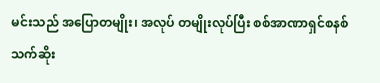မင်းသည် အပြောတမျိုး၊ အလုပ် တမျိုးလုပ်ပြီး စစ်အာဏာရှင်စနစ် သက်ဆိုး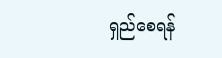ရှည်စေရန်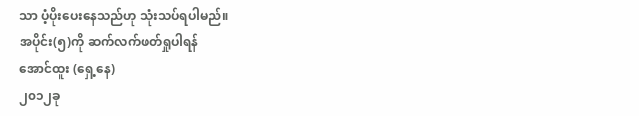သာ ပံ့ပိုးပေးနေသည်ဟု သုံးသပ်ရပါမည်။
အပိုင်း(၅)ကို ဆက်လက်ဖတ်ရှုပါရန်
အောင်ထူး (ရှေ့နေ)
၂၀၁၂ခု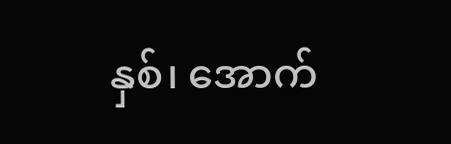နှစ်၊ အောက်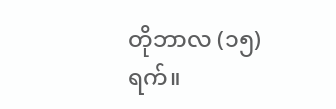တိုဘာလ (၁၅)ရက်။